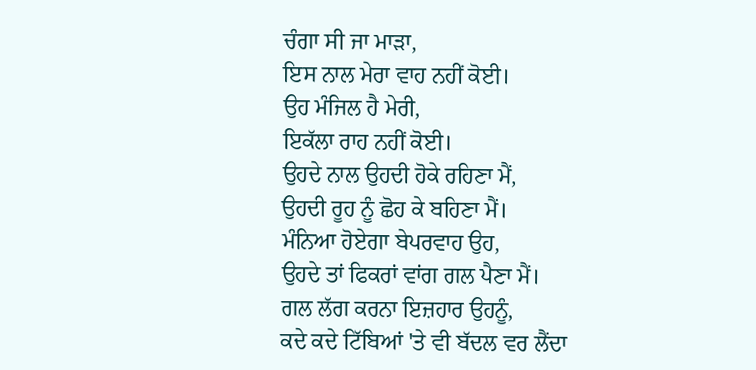ਚੰਗਾ ਸੀ ਜਾ ਮਾੜਾ,
ਇਸ ਨਾਲ ਮੇਰਾ ਵਾਹ ਨਹੀਂ ਕੋਈ।
ਉਹ ਮੰਜਿਲ ਹੈ ਮੇਰੀ,
ਇਕੱਲਾ ਰਾਹ ਨਹੀਂ ਕੋਈ।
ਉਹਦੇ ਨਾਲ ਉਹਦੀ ਹੋਕੇ ਰਹਿਣਾ ਮੈਂ,
ਉਹਦੀ ਰੂਹ ਨੂੰ ਛੋਹ ਕੇ ਬਹਿਣਾ ਮੈਂ।
ਮੰਨਿਆ ਹੋਏਗਾ ਬੇਪਰਵਾਹ ਉਹ,
ਉਹਦੇ ਤਾਂ ਫਿਕਰਾਂ ਵਾਂਗ ਗਲ ਪੈਣਾ ਮੈਂ।
ਗਲ ਲੱਗ ਕਰਨਾ ਇਜ਼ਹਾਰ ਉਹਨੂੰ,
ਕਦੇ ਕਦੇ ਟਿੱਬਿਆਂ 'ਤੇ ਵੀ ਬੱਦਲ ਵਰ ਲੈਂਦਾ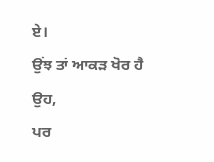ਏ।
ਉਂਝ ਤਾਂ ਆਕੜ ਖੋਰ ਹੈ ਉਹ,
ਪਰ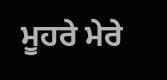ਮੂਹਰੇ ਮੇਰੇ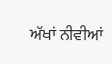ਅੱਖਾਂ ਨੀਵੀਆਂ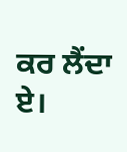ਕਰ ਲੈਂਦਾ ਏ।